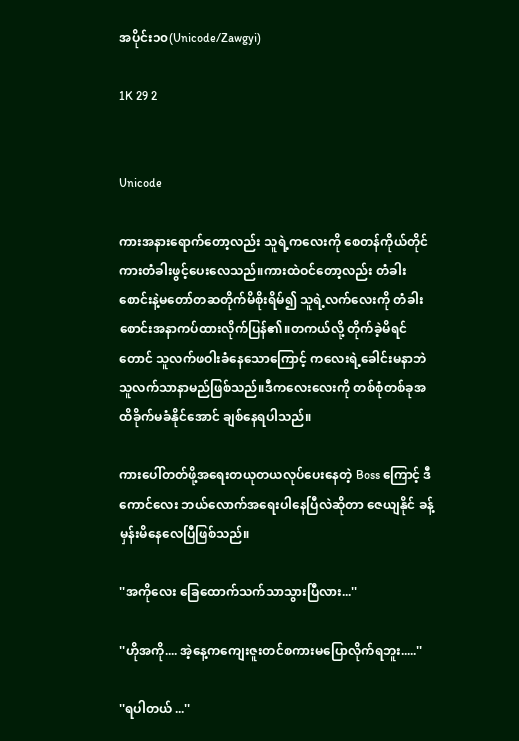အပိုင်း၁၀(Unicode/Zawgyi)

1K 29 2


Unicode

ကားအနားရောက်တော့လည်း သူရဲ့ကလေးကို စေတန်ကိုယ်တိုင်ကားတံခါးဖွင့်ပေးလေသည်။ကားထဲဝင်တော့လည်း တံခါးစောင်းနဲ့မတော်တဆတိုက်မိစိုးရိမ်၍ သူရဲ့လက်လေးကို တံခါးစောင်းအနာကပ်ထားလိုက်ပြန်၏။တကယ်လို့ တိုက်ခဲ့မိရင်တောင် သူလက်ဖဝါးခံနေသောကြောင့် ကလေးရဲ့ခေါင်းမနာဘဲ သူလက်သာနာမည်ဖြစ်သည်။ဒီကလေးလေးကို တစ်စုံတစ်ခုအထိခိုက်မခံနိုင်အောင် ချစ်နေရပါသည်။

ကားပေါ်တတ်ဖို့အရေးတယုတယလုပ်ပေးနေတဲ့ Boss ကြောင့် ဒီကောင်လေး ဘယ်လောက်အရေးပါနေပြီလဲဆိုတာ ဇေယျနိုင် ခန့်မှန်းမိနေလေပြီဖြစ်သည်။

''အကိုလေး ခြေထောက်သက်သာသွားပြီလား...''

''ဟိုအကို.... အဲ့နေ့ကကျေးဇူးတင်စကားမပြောလိုက်ရဘူး.....''

''ရပါတယ် ...''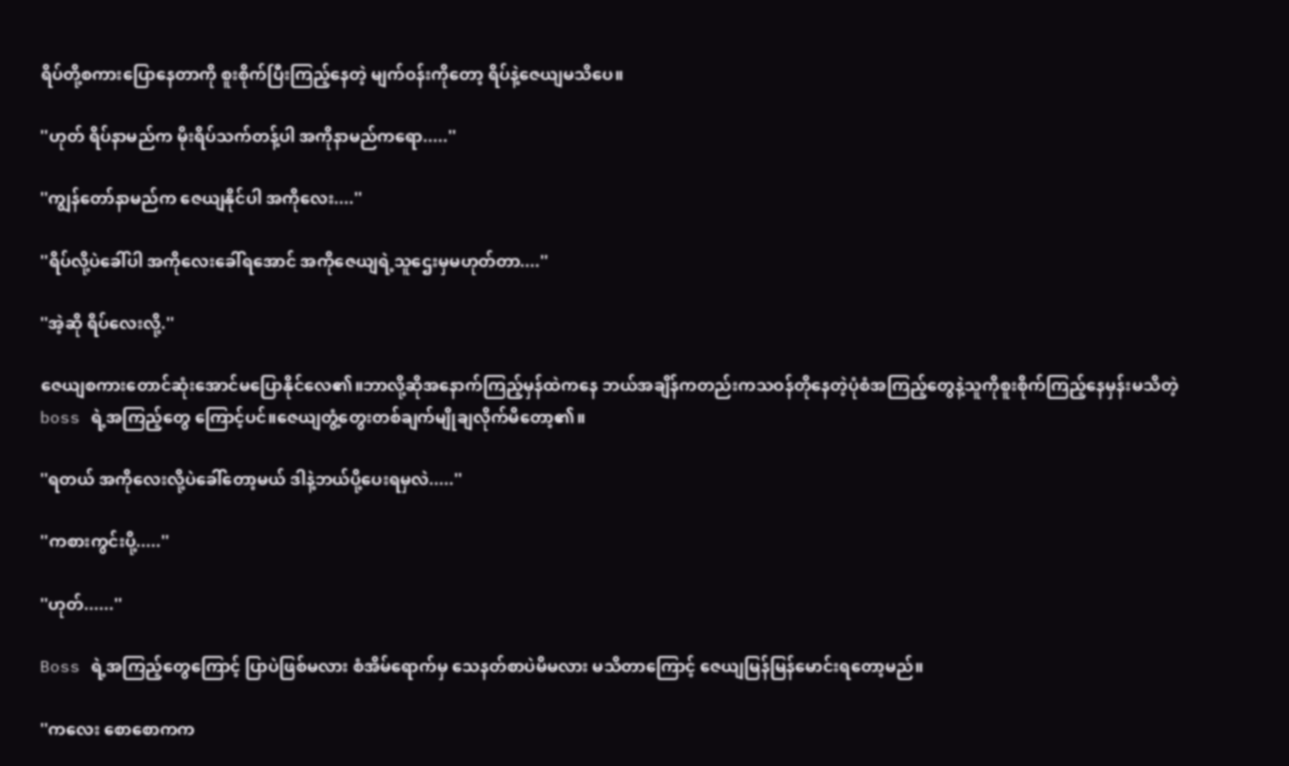ရိပ်တို့စကားပြောနေတာကို စူးစိုက်ပြီးကြည့်နေတဲ့ မျက်ဝန်းကိုတော့ ရိပ်နဲ့ဇေယျမသိပေ။

''ဟုတ် ရိပ်နာမည်က မိုးရိပ်သက်တန့်ပါ အကိုနာမည်ကရော.....''

''ကျွန်တော်နာမည်က ဇေယျနိုင်ပါ အကိုလေး....''

''ရိပ်လို့ပဲခေါ်ပါ အကိုလေးခေါ်ရအောင် အကိုဇေယျရဲ့သူဌေးမှမဟုတ်တာ....''

''အဲ့ဆို ရိပ်လေးလို့.''

ဇေယျစကားတောင်ဆုံးအောင်မပြောနိုင်လေ၏။ဘာလို့ဆိုအနောက်ကြည့်မှန်ထဲကနေ ဘယ်အချိန်ကတည်းကသဝန်တိုနေတဲ့ပုံစံအကြည့်တွေနဲ့သူကိုစူးစိုက်ကြည့်နေမှန်းမသိတဲ့ boss ရဲ့အကြည့်တွေ ကြောင့်ပင်။ဇေယျတွံ့တွေးတစ်ချက်မျိုချလိုက်မိတော့၏။

''ရတယ် အကိုလေးလို့ပဲခေါ်တော့မယ် ဒါနဲ့ဘယ်ပို့ပေးရမှလဲ.....''

''ကစားကွင်းပို့.....''

''ဟုတ်......''

Boss ရဲ့အကြည့်တွေကြောင့် ပြာပဲဖြစ်မလား စံအိမ်ရောက်မှ သေနတ်စာပဲမိမလား မသိတာကြောင့် ဇေယျမြန်မြန်မောင်းရတော့မည်။

''ကလေး စောစောကက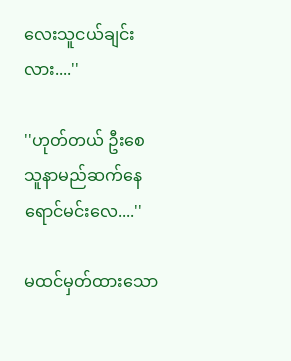လေးသူငယ်ချင်းလား....''

''ဟုတ်တယ် ဦးစေ သူနာမည်ဆက်နေရောင်မင်းလေ....''

မထင်မှတ်ထားသော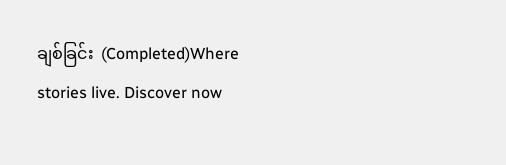ချစ်ခြင်း  (Completed)Where stories live. Discover now